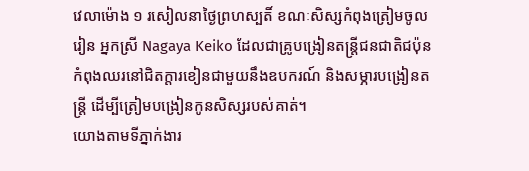វេលាម៉ោង ១ រសៀលនាថ្ងៃព្រហស្បតិ៍ ខណៈសិស្សកំពុងត្រៀមចូលរៀន អ្នកស្រី Nagaya Keiko ដែលជាគ្រូបង្រៀនតន្ត្រីជនជាតិជប៉ុនកំពុងឈរនៅជិតក្តារខៀនជាមួយនឹងឧបករណ៍ និងសម្ភារបង្រៀនតន្ត្រី ដើម្បីត្រៀមបង្រៀនកូនសិស្សរបស់គាត់។
យោងតាមទីភ្នាក់ងារ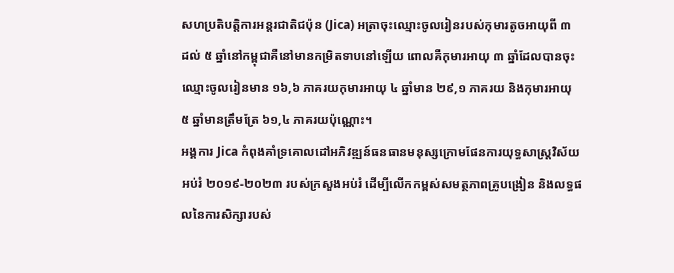សហប្រតិបត្តិការអន្តរជាតិជប៉ុន (Jica) អត្រាចុះឈ្មោះចូលរៀនរបស់កុមារតូចអាយុពី ៣ ដល់ ៥ ឆ្នាំនៅកម្ពុជាគឺនៅមានកម្រិតទាបនៅឡើយ ពោលគឺកុមារអាយុ ៣ ឆ្នាំដែលបានចុះឈ្មោះចូលរៀនមាន ១៦,៦ ភាគរយកុមារអាយុ ៤ ឆ្នាំមាន ២៩,១ ភាគរយ និងកុមារអាយុ ៥ ឆ្នាំមានត្រឹមត្រែ ៦១,៤ ភាគរយប៉ុណ្ណោះ។
អង្គការ Jica កំពុងគាំទ្រគោលដៅអភិវឌ្ឍន៍ធនធានមនុស្សក្រោមផែនការយុទ្ធសាស្ត្រវិស័យអប់រំ ២០១៩-២០២៣ របស់ក្រសួងអប់រំ ដើម្បីលើកកម្ពស់សមត្ថភាពគ្រូបង្រៀន និងលទ្ធផលនៃការសិក្សារបស់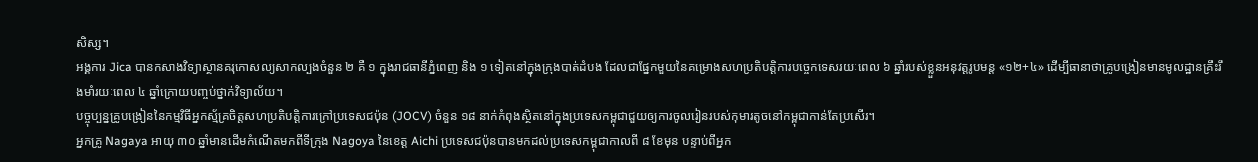សិស្ស។
អង្គការ Jica បានកសាងវិទ្យាស្ថានគរុកោសល្យសាកល្បងចំនួន ២ គឺ ១ ក្នុងរាជធានីភ្នំពេញ និង ១ ទៀតនៅក្នុងក្រុងបាត់ដំបង ដែលជាផ្នែកមួយនៃគម្រោងសហប្រតិបត្តិការបច្ចេកទេសរយៈពេល ៦ ឆ្នាំរបស់ខ្លួនអនុវត្តរូបមន្ត «១២+៤» ដើម្បីធានាថាគ្រូបង្រៀនមានមូលដ្ឋានគ្រឹះរឹងមាំរយៈពេល ៤ ឆ្នាំក្រោយបញ្ចប់ថ្នាក់វិទ្យាល័យ។
បច្ចុប្បន្នគ្រូបង្រៀននៃកម្មវិធីអ្នកស្ម័គ្រចិត្តសហប្រតិបត្តិការក្រៅប្រទេសជប៉ុន (JOCV) ចំនួន ១៨ នាក់កំពុងស្ថិតនៅក្នុងប្រទេសកម្ពុជាជួយឲ្យការចូលរៀនរបស់កុមារតូចនៅកម្ពុជាកាន់តែប្រសើរ។
អ្នកគ្រូ Nagaya អាយុ ៣០ ឆ្នាំមានដើមកំណើតមកពីទីក្រុង Nagoya នៃខេត្ត Aichi ប្រទេសជប៉ុនបានមកដល់ប្រទេសកម្ពុជាកាលពី ៨ ខែមុន បន្ទាប់ពីអ្នក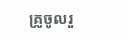គ្រូចូលរួ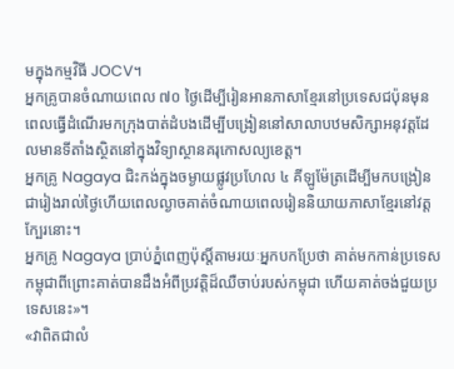មក្នុងកម្មវិធី JOCV។
អ្នកគ្រូបានចំណាយពេល ៧០ ថ្ងៃដើម្បីរៀនអានភាសាខ្មែរនៅប្រទេសជប៉ុនមុនពេលធ្វើដំណើរមកក្រុងបាត់ដំបងដើម្បីបង្រៀននៅសាលាបឋមសិក្សាអនុវត្តដែលមានទីតាំងស្ថិតនៅក្នុងវិទ្យាស្ថានគរុកោសល្យខេត្ត។
អ្នកគ្រូ Nagaya ជិះកង់ក្នុងចម្ងាយផ្លូវប្រហែល ៤ គីឡូម៉ែត្រដើម្បីមកបង្រៀនជារៀងរាល់ថ្ងៃហើយពេលល្ងាចគាត់ចំណាយពេលរៀននិយាយភាសាខ្មែរនៅវត្តក្បែរនោះ។
អ្នកគ្រូ Nagaya ប្រាប់ភ្នំពេញប៉ុស្តិ៍តាមរយៈអ្នកបកប្រែថា គាត់មកកាន់ប្រទេសកម្ពុជាពីព្រោះគាត់បានដឹងអំពីប្រវត្តិដ៏ឈឺចាប់របស់កម្ពុជា ហើយគាត់ចង់ជួយប្រទេសនេះ»។
«វាពិតជាលំ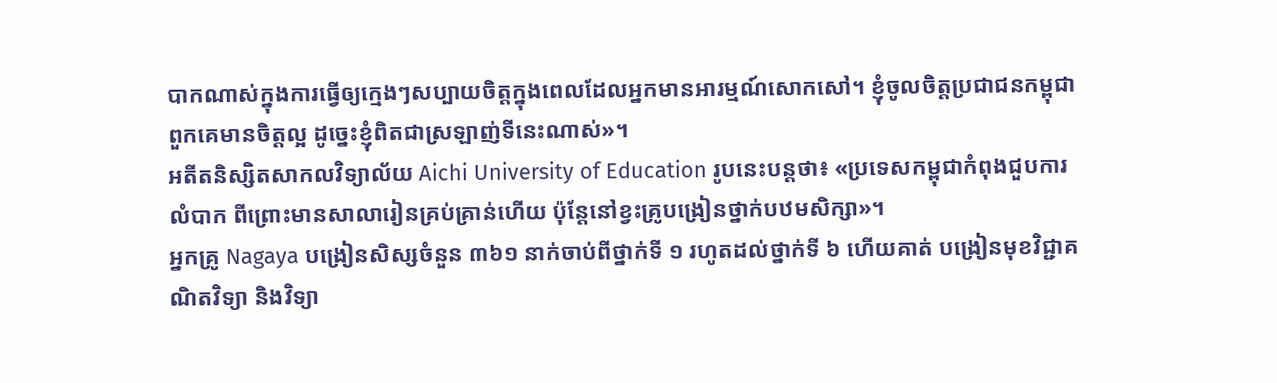បាកណាស់ក្នុងការធ្វើឲ្យក្មេងៗសប្បាយចិត្តក្នុងពេលដែលអ្នកមានអារម្មណ៍សោកសៅ។ ខ្ញុំចូលចិត្តប្រជាជនកម្ពុជា ពួកគេមានចិត្តល្អ ដូច្នេះខ្ញុំពិតជាស្រឡាញ់ទីនេះណាស់»។
អតីតនិស្សិតសាកលវិទ្យាល័យ Aichi University of Education រូបនេះបន្តថា៖ «ប្រទេសកម្ពុជាកំពុងជួបការលំបាក ពីព្រោះមានសាលារៀនគ្រប់គ្រាន់ហើយ ប៉ុន្តែនៅខ្វះគ្រូបង្រៀនថ្នាក់បឋមសិក្សា»។
អ្នកគ្រូ Nagaya បង្រៀនសិស្សចំនួន ៣៦១ នាក់ចាប់ពីថ្នាក់ទី ១ រហូតដល់ថ្នាក់ទី ៦ ហើយគាត់ បង្រៀនមុខវិជ្ជាគណិតវិទ្យា និងវិទ្យា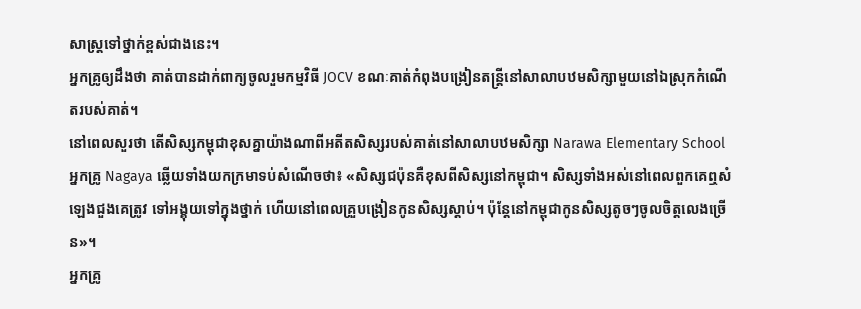សាស្ត្រទៅថ្នាក់ខ្ពស់ជាងនេះ។
អ្នកគ្រូឲ្យដឹងថា គាត់បានដាក់ពាក្យចូលរួមកម្មវិធី JOCV ខណៈគាត់កំពុងបង្រៀនតន្ត្រីនៅសាលាបឋមសិក្សាមួយនៅឯស្រុកកំណើតរបស់គាត់។
នៅពេលសួរថា តើសិស្សកម្ពុជាខុសគ្នាយ៉ាងណាពីអតីតសិស្សរបស់គាត់នៅសាលាបឋមសិក្សា Narawa Elementary School អ្នកគ្រូ Nagaya ឆ្លើយទាំងយកក្រមាទប់សំណើចថា៖ «សិស្សជប៉ុនគឺខុសពីសិស្សនៅកម្ពុជា។ សិស្សទាំងអស់នៅពេលពួកគេឮសំឡេងជួងគេត្រូវ ទៅអង្គុយទៅក្នុងថ្នាក់ ហើយនៅពេលគ្រួបង្រៀនកូនសិស្សស្តាប់។ ប៉ុន្តែនៅកម្ពុជាកូនសិស្សតូចៗចូលចិត្តលេងច្រើន»។
អ្នកគ្រូ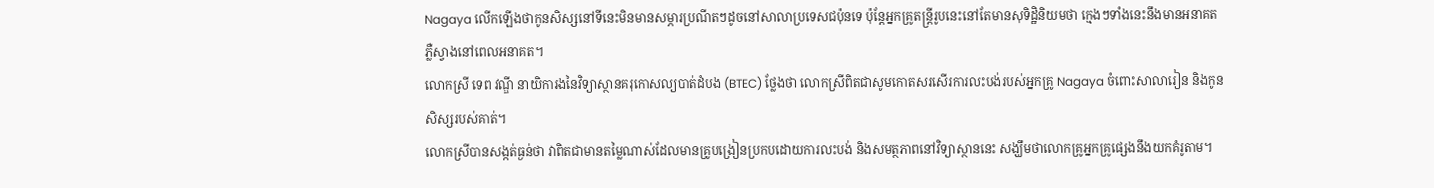Nagaya លើកឡើងថាកូនសិស្សនៅទីនេះមិនមានសម្ភារប្រណីតៗដូចនៅសាលាប្រទេសជប៉ុនទេ ប៉ុន្តែអ្នកគ្រូតន្ត្រីរូបនេះនៅតែមានសុទិដ្ឋិនិយមថា ក្មេងៗទាំងនេះនឹងមានអនាគតភ្លឺស្វាងនៅពេលអនាគត។
លោកស្រី ទេព វណ្ឌី នាយិការងនៃវិទ្យាស្ថានគរុកោសល្យបាត់ដំបង (BTEC) ថ្លែងថា លោកស្រីពិតជាសូមកោតសរសើរការលះបង់របស់អ្នកគ្រូ Nagaya ចំពោះសាលារៀន និងកូនសិស្សរបស់គាត់។
លោកស្រីបានសង្កត់ធ្ងន់ថា វាពិតជាមានតម្លៃណាស់ដែលមានគ្រូបង្រៀនប្រកបដោយការលះបង់ និងសមត្ថភាពនៅវិទ្យាស្ថាននេះ សង្ឃឹមថាលោកគ្រូអ្នកគ្រូផ្សេងនឹងយកគំរូតាម។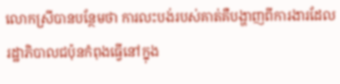លោកស្រីបានបន្ថែមថា ការលះបង់របស់គាត់គឺបង្ហាញពីការងារដែលរដ្ឋាភិបាលជប៉ុនកំពុងធ្វើនៅក្នុង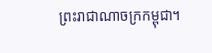ព្រះរាជាណាចក្រកម្ពុជា។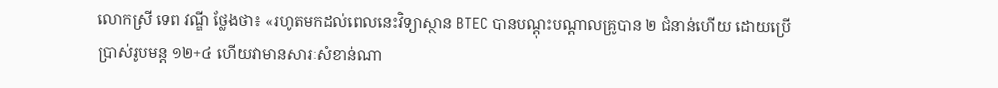លោកស្រី ទេព វណ្ឌី ថ្លែងថា៖ «រហូតមកដល់ពេលនេះវិទ្យាស្ថាន BTEC បានបណ្តុះបណ្តាលគ្រូបាន ២ ជំនាន់ហើយ ដោយប្រើប្រាស់រូបមន្ត ១២+៤ ហើយវាមានសារៈសំខាន់ណា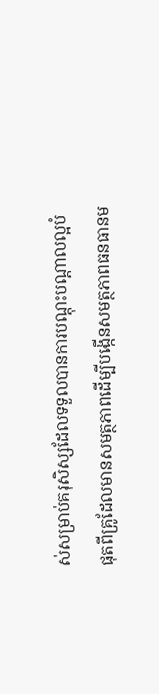ស់សម្រាប់គរុសិស្សដែលទទួលបានការបណ្តុះបណ្តាលល្អបំផុតពីគ្រូដែលមានសមត្ថភាពដើម្បីបង្កើនសមត្ថភាពធនធានម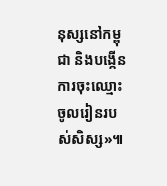នុស្សនៅកម្ពុជា និងបង្កើនការចុះឈ្មោះចូលរៀនរបស់សិស្ស»៕